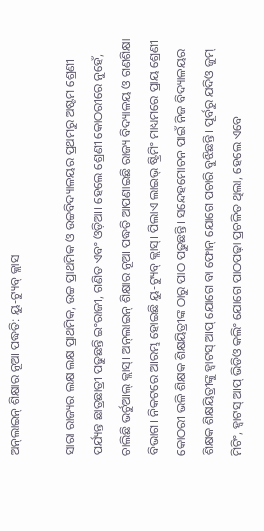ଅନ୍‌ଲାଇନ୍ ଶିକ୍ଷାର ନୂଆ ପଦ୍ଧତି: ୟୁ-ଟ୍ୟୁବ୍ କ୍ଲାସ

ସାରା ରାଜ୍ୟର ଲକ୍ଷ ଲକ୍ଷ ପ୍ରାଥମିକ, ଉଚ୍ଚ ପ୍ରାଥମିକ ଓ ଉଚ୍ଚବିଦ୍ୟାଳୟର ପ୍ରଥମରୁ ଅଷ୍ଟମ ଶ୍ରେଣୀ ପର୍ଯ୍ୟନ୍ତ ଛାତ୍ରଛାତ୍ରୀ ପଢୁଛନ୍ତି ଇଂରାଜୀ, ଗଣିତ ଏବଂ ଓଡ଼ିଆ। ହେଲେ ଶ୍ରେଣୀ କୋଠରୀରେ ନୁହେଁ, ଚାଲିଛି ଭର୍ଚୁଆଲ୍ କ୍ଲାସ୍। ଅନ୍‌ଲାଇନ୍ ଶିକ୍ଷାର ନୂଆ ପଦ୍ଧତି ଆପଣାଇଛି ରାଜ୍ୟ ବିଦ୍ୟାଳୟ ଓ ଗଣଶିକ୍ଷା ବିଭାଗ। ନିକଟରେ ଆରମ୍ଭ ହୋଇଛି ୟୁ-ଟ୍ୟୁବ୍ କ୍ଲାସ୍। ପିଲାଏ ଲାଇଭ୍ ଷ୍ଟ୍ରିମିଂ ମାଧ୍ୟମରେ ପ୍ରାୟ ଶ୍ରେଣୀ କୋଠରୀ ଭଳି ଶିକ୍ଷକ ଶିକ୍ଷୟିତ୍ରୀଙ୍କ ଠାରୁ ପାଠ ପଢୁଛନ୍ତି। ସନ୍ଦେହମୋଚନ ପାଇଁ ନିଜ ବିଦ୍ୟାଳୟର ଶିକ୍ଷକ ଶିକ୍ଷୟିତ୍ରୀଙ୍କୁ ହ୍ବାଟସ୍ ଆପ୍ ଯୋଗେ ବା ଫୋନ୍ ଯୋଗେ ପଚାରି ବୁଝିଛନ୍ତି। ପୂର୍ବରୁ ଯଦିଓ ଜୁମ୍ ମିଟିଂ, ହ୍ବାଟସ୍ ଆପ୍ ଭିଡିଓ କଲିଂ ଯୋଗେ ପାଠପଢ଼ା ପ୍ରଚଳିତ ଥିଲା, ହେଲେ ଏବେ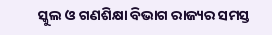ସ୍କୁଲ ଓ ଗଣଶିକ୍ଷା ବିଭାଗ ରାଜ୍ୟର ସମସ୍ତ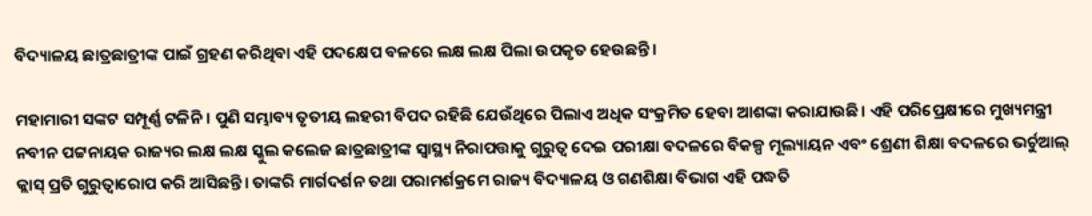ବିଦ୍ୟାଳୟ ଛାତ୍ରଛାତ୍ରୀଙ୍କ ପାଇଁ ଗ୍ରହଣ କରିଥିବା ଏହି ପଦକ୍ଷେପ ବଳରେ ଲକ୍ଷ ଲକ୍ଷ ପିଲା ଉପକୃତ ହେଉଛନ୍ତି।

ମହାମାରୀ ସଙ୍କଟ ସମ୍ପୂର୍ଣ୍ଣ ଟଳିନି। ପୁଣି ସମ୍ଭାବ୍ୟ ତୃତୀୟ ଲହରୀ ବିପଦ ରହିଛି ଯେଉଁଥିରେ ପିଲାଏ ଅଧିକ ସଂକ୍ରମିତ ହେବା ଆଶଙ୍କା କରାଯାଉଛି। ଏହି ପରିପ୍ରେକ୍ଷୀରେ ମୁଖ୍ୟମନ୍ତ୍ରୀ ନବୀନ ପଟ୍ଟନାୟକ ରାଜ୍ୟର ଲକ୍ଷ ଲକ୍ଷ ସ୍କୁଲ କଲେଜ ଛାତ୍ରଛାତ୍ରୀଙ୍କ ସ୍ବାସ୍ଥ୍ୟ ନିରାପତ୍ତାକୁ ଗୁରୁତ୍ବ ଦେଇ ପରୀକ୍ଷା ବଦଳରେ ବିକଳ୍ପ ମୂଲ୍ୟାୟନ ଏବଂ ଶ୍ରେଣୀ ଶିକ୍ଷା ବଦଳରେ ଭର୍ଚୁଆଲ୍ କ୍ଲାସ୍ ପ୍ରତି ଗୁରୁତ୍ଵାରୋପ କରି ଆସିଛନ୍ତି। ତାଙ୍କରି ମାର୍ଗଦର୍ଶନ ତଥା ପରାମର୍ଶକ୍ରମେ ରାଜ୍ୟ ବିଦ୍ୟାଳୟ ଓ ଗଣଶିକ୍ଷା ବିଭାଗ ଏହି ପଦ୍ଧତି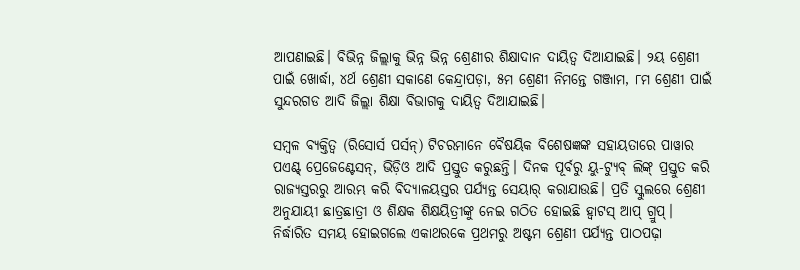ଆପଣାଇଛି। ବିଭିନ୍ନ ଜିଲ୍ଲାକୁ ଭିନ୍ନ ଭିନ୍ନ ଶ୍ରେଣୀର ଶିକ୍ଷାଦାନ ଦାୟିତ୍ବ ଦିଆଯାଇଛି। ୨ୟ ଶ୍ରେଣୀ ପାଇଁ ଖୋର୍ଦ୍ଧା, ୪ର୍ଥ ଶ୍ରେଣୀ ସକାଣେ କେନ୍ଦ୍ରାପଡ଼ା, ୫ମ ଶ୍ରେଣୀ ନିମନ୍ତେ ଗଞ୍ଜାମ, ୮ମ ଶ୍ରେଣୀ ପାଇଁ ସୁନ୍ଦରଗଡ ଆଦି ଜିଲ୍ଲା ଶିକ୍ଷା ବିଭାଗକୁ ଦାୟିତ୍ବ ଦିଆଯାଇଛି।

ସମ୍ବଳ ବ୍ୟକ୍ତିତ୍ବ (ରିସୋର୍ସ ପର୍ସନ୍) ଟିଚରମାନେ ବୈଷୟିକ ବିଶେଷଜ୍ଞଙ୍କ ସହାୟତାରେ ପାୱାର ପଏଣ୍ଟ୍ ପ୍ରେଜେଣ୍ଟେସନ୍, ଭିଡ଼ିଓ ଆଦି ପ୍ରସ୍ତୁତ କରୁଛନ୍ତି। ଦିନକ ପୂର୍ବରୁ ୟୁ-ଟ୍ୟୁବ୍ ଲିଙ୍କ୍ ପ୍ରସ୍ତୁତ କରି ରାଜ୍ୟସ୍ତରରୁ ଆରମ୍ଭ କରି ବିଦ୍ୟାଳୟସ୍ତର ପର୍ଯ୍ୟନ୍ତ ସେୟାର୍ କରାଯାଉଛି। ପ୍ରତି ସ୍କୁଲରେ ଶ୍ରେଣୀ ଅନୁଯାୟୀ ଛାତ୍ରଛାତ୍ରୀ ଓ ଶିକ୍ଷକ ଶିକ୍ଷୟିତ୍ରୀଙ୍କୁ ନେଇ ଗଠିତ ହୋଇଛି ହ୍ବାଟସ୍ ଆପ୍ ଗ୍ରୁପ୍। ନିର୍ଦ୍ଧାରିତ ସମୟ ହୋଇଗଲେ ଏକାଥରକେ ପ୍ରଥମରୁ ଅଷ୍ଟମ ଶ୍ରେଣୀ ପର୍ଯ୍ୟନ୍ତ ପାଠପଢ଼ା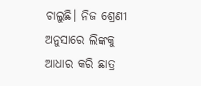ଚାଲୁଛି। ନିଜ ଶ୍ରେଣୀ ଅନୁସାରେ ଲିଙ୍କକୁ ଆଧାର କରି ଛାତ୍ର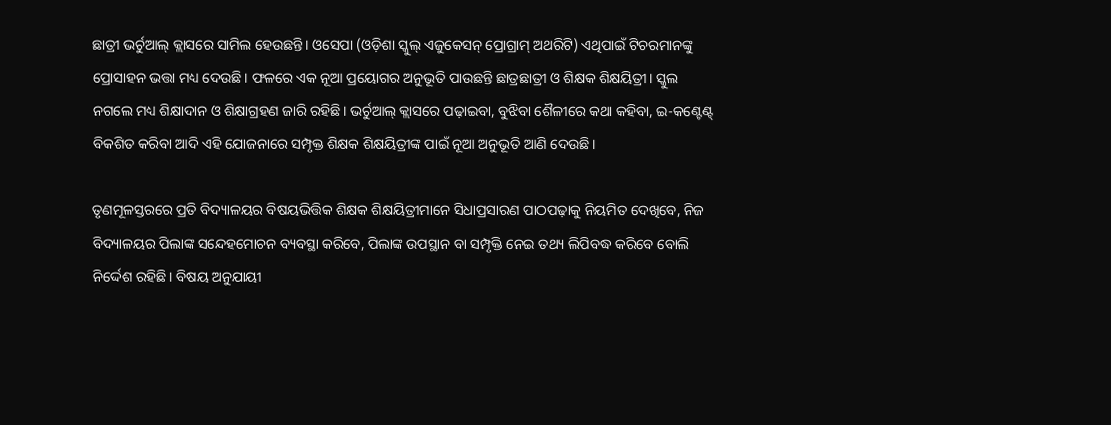ଛାତ୍ରୀ ଭର୍ଚୁଆଲ୍ କ୍ଲାସରେ ସାମିଲ ହେଉଛନ୍ତି। ଓସେପା (ଓଡ଼ିଶା ସ୍କୁଲ୍ ଏଜୁକେସନ୍ ପ୍ରୋଗ୍ରାମ୍ ଅଥରିଟି) ଏଥିପାଇଁ ଟିଚରମାନଙ୍କୁ ପ୍ରୋସାହନ ଭତ୍ତା ମଧ୍ୟ ଦେଉଛି। ଫଳରେ ଏକ ନୂଆ ପ୍ରୟୋଗର ଅନୁଭୂତି ପାଉଛନ୍ତି ଛାତ୍ରଛାତ୍ରୀ ଓ ଶିକ୍ଷକ ଶିକ୍ଷୟିତ୍ରୀ। ସ୍କୁଲ ନଗଲେ ମଧ୍ୟ ଶିକ୍ଷାଦାନ ଓ ଶିକ୍ଷାଗ୍ରହଣ ଜାରି ରହିଛି। ଭର୍ଚୁଆଲ୍ କ୍ଲାସରେ ପଢ଼ାଇବା, ବୁଝିବା ଶୈଳୀରେ କଥା କହିବା, ଇ-କଣ୍ଟେଣ୍ଟ୍ ବିକଶିତ କରିବା ଆଦି ଏହି ଯୋଜନାରେ ସମ୍ପୃକ୍ତ ଶିକ୍ଷକ ଶିକ୍ଷୟିତ୍ରୀଙ୍କ ପାଇଁ ନୂଆ ଅନୁଭୂତି ଆଣି ଦେଉଛି।

ତୃଣମୂଳସ୍ତରରେ ପ୍ରତି ବିଦ୍ୟାଳୟର ବିଷୟଭିତ୍ତିକ ଶିକ୍ଷକ ଶିକ୍ଷୟିତ୍ରୀମାନେ ସିଧାପ୍ରସାରଣ ପାଠପଢ଼ାକୁ ନିୟମିତ ଦେଖିବେ, ନିଜ ବିଦ୍ୟାଳୟର ପିଲାଙ୍କ ସନ୍ଦେହମୋଚନ ବ୍ୟବସ୍ଥା କରିବେ, ପିଲାଙ୍କ ଉପସ୍ଥାନ ବା ସମ୍ପୃକ୍ତି ନେଇ ତଥ୍ୟ ଲିପିବଦ୍ଧ କରିବେ ବୋଲି ନିର୍ଦ୍ଦେଶ ରହିଛି। ବିଷୟ ଅନୁଯାୟୀ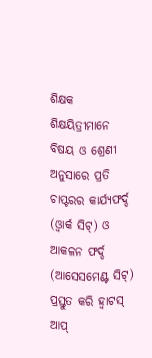ଶିକ୍ଷକ ଶିକ୍ଷୟିତ୍ରୀମାନେ ବିଷୟ ଓ ଶ୍ରେଣୀ ଅନୁସାରେ ପ୍ରତି ଚାପ୍ଟରର କାର୍ଯ୍ୟଫର୍ଦ୍ଦ (ଓ୍ବାର୍କ ସିଟ୍) ଓ ଆକଳନ ଫର୍ଦ୍ଦ (ଆସେସମେଣ୍ଟ ସିଟ୍) ପ୍ରସ୍ତୁତ କରି ହ୍ବାଟସ୍ ଆପ୍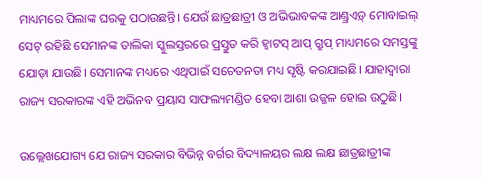ମାଧ୍ୟମରେ ପିଲାଙ୍କ ଘରକୁ ପଠାଉଛନ୍ତି। ଯେଉଁ ଛାତ୍ରଛାତ୍ରୀ ଓ ଅଭିଭାବକଙ୍କ ଆଣ୍ଡ୍ରଏଡ଼୍ ମୋବାଇଲ୍ ସେଟ୍ ରହିଛି ସେମାନଙ୍କ ତାଲିକା ସ୍କୁଲସ୍ତରରେ ପ୍ରସ୍ତୁତ କରି ହ୍ବାଟସ୍ ଆପ୍ ଗ୍ରୁପ୍ ମାଧ୍ୟମରେ ସମସ୍ତଙ୍କୁ ଯୋଡ଼ା ଯାଉଛି। ସେମାନଙ୍କ ମଧ୍ୟରେ ଏଥିପାଇଁ ସଚେତନତା ମଧ୍ୟ ସୃଷ୍ଟି କରଯାଇଛି। ଯାହାଦ୍ବାରା ରାଜ୍ୟ ସରକାରଙ୍କ ଏହି ଅଭିନବ ପ୍ରୟାସ ସାଫଲ୍ୟମଣ୍ଡିତ ହେବା ଆଶା ଉଜ୍ଜଳ ହୋଇ ଉଠୁଛି।

ଉଲ୍ଲେଖଯୋଗ୍ୟ ଯେ ରାଜ୍ୟ ସରକାର ବିଭିନ୍ନ ବର୍ଗର ବିଦ୍ୟାଳୟର ଲକ୍ଷ ଲକ୍ଷ ଛାତ୍ରଛାତ୍ରୀଙ୍କ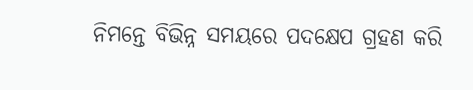ନିମନ୍ତେ ବିଭିନ୍ନ ସମୟରେ ପଦକ୍ଷେପ ଗ୍ରହଣ କରି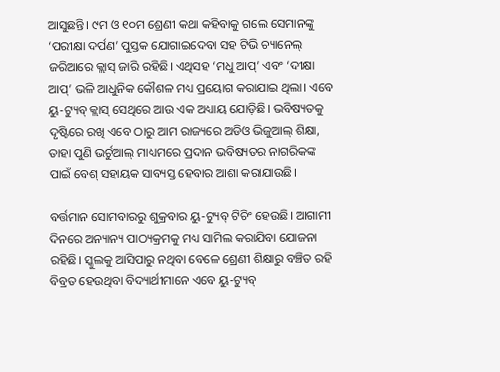ଆସୁଛନ୍ତି। ୯ମ ଓ ୧୦ମ ଶ୍ରେଣୀ କଥା କହିବାକୁ ଗଲେ ସେମାନଙ୍କୁ ‘ପରୀକ୍ଷା ଦର୍ପଣ’ ପୁସ୍ତକ ଯୋଗାଇଦେବା ସହ ଟିଭି ଚ୍ୟାନେଲ୍ ଜରିଆରେ କ୍ଲାସ୍ ଜାରି ରହିଛି। ଏଥିସହ ‘ମଧୁ ଆପ୍’ ଏବଂ ‘ଦୀକ୍ଷା ଆପ୍’ ଭଳି ଆଧୁନିକ କୌଶଳ ମଧ୍ୟ ପ୍ରୟୋଗ କରାଯାଇ ଥିଲା। ଏବେ ୟୁ-ଟ୍ୟୁବ୍ କ୍ଲାସ୍ ସେଥିରେ ଆଉ ଏକ ଅଧ୍ୟାୟ ଯୋଡ଼ିଛି। ଭବିଷ୍ୟତକୁ ଦୃଷ୍ଟିରେ ରଖି ଏବେ ଠାରୁ ଆମ ରାଜ୍ୟରେ ଅଡିଓ ଭିଜୁଆଲ୍ ଶିକ୍ଷା, ତାହା ପୁଣି ଭର୍ଚୁଆଲ୍ ମାଧ୍ୟମରେ ପ୍ରଦାନ ଭବିଷ୍ୟତର ନାଗରିକଙ୍କ ପାଇଁ ବେଶ୍ ସହାୟକ ସାବ୍ୟସ୍ତ ହେବାର ଆଶା କରାଯାଉଛି।

ବର୍ତ୍ତମାନ ସୋମବାରରୁ ଶୁକ୍ରବାର ୟୁ-ଟ୍ୟୁବ୍ ଟିଚିଂ ହେଉଛି। ଆଗାମୀ ଦିନରେ ଅନ୍ୟାନ୍ୟ ପାଠ୍ୟକ୍ରମକୁ ମଧ୍ୟ ସାମିଲ କରାଯିବା ଯୋଜନା ରହିଛି। ସ୍କୁଲକୁ ଆସିପାରୁ ନଥିବା ବେଳେ ଶ୍ରେଣୀ ଶିକ୍ଷାରୁ ବଞ୍ଚିତ ରହି ବିବ୍ରତ ହେଉଥିବା ବିଦ୍ୟାର୍ଥୀମାନେ ଏବେ ୟୁ-ଟ୍ୟୁବ୍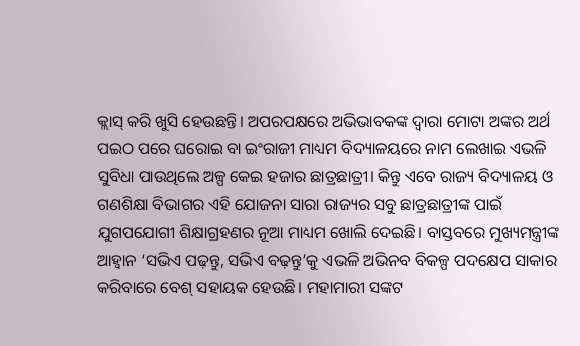କ୍ଲାସ୍ କରି ଖୁସି ହେଉଛନ୍ତି। ଅପରପକ୍ଷରେ ଅଭିଭାବକଙ୍କ ଦ୍ଵାରା ମୋଟା ଅଙ୍କର ଅର୍ଥ ପଇଠ ପରେ ଘରୋଇ ବା ଇଂରାଜୀ ମାଧ୍ୟମ ବିଦ୍ୟାଳୟରେ ନାମ ଲେଖାଇ ଏଭଳି ସୁବିଧା ପାଉଥିଲେ ଅଳ୍ପ କେଇ ହଜାର ଛାତ୍ରଛାତ୍ରୀ। କିନ୍ତୁ ଏବେ ରାଜ୍ୟ ବିଦ୍ୟାଳୟ ଓ ଗଣଶିକ୍ଷା ବିଭାଗର ଏହି ଯୋଜନା ସାରା ରାଜ୍ୟର ସବୁ ଛାତ୍ରଛାତ୍ରୀଙ୍କ ପାଇଁ ଯୁଗପଯୋଗୀ ଶିକ୍ଷାଗ୍ରହଣର ନୂଆ ମାଧ୍ୟମ ଖୋଲି ଦେଇଛି। ବାସ୍ତବରେ ମୁଖ୍ୟମନ୍ତ୍ରୀଙ୍କ ଆହ୍ବାନ ‘ସଭିଏ ପଢ଼ନ୍ତୁ, ସଭିଏ ବଢ଼ନ୍ତୁ’କୁ ଏଭଳି ଅଭିନବ ବିକଳ୍ପ ପଦକ୍ଷେପ ସାକାର କରିବାରେ ବେଶ୍ ସହାୟକ ହେଉଛି। ମହାମାରୀ ସଙ୍କଟ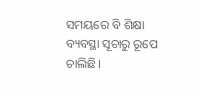ସମୟରେ ବି ଶିକ୍ଷା ବ୍ୟବସ୍ଥା ସୂଚାରୁ ରୂପେ ଚାଲିଛି।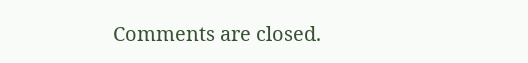Comments are closed.